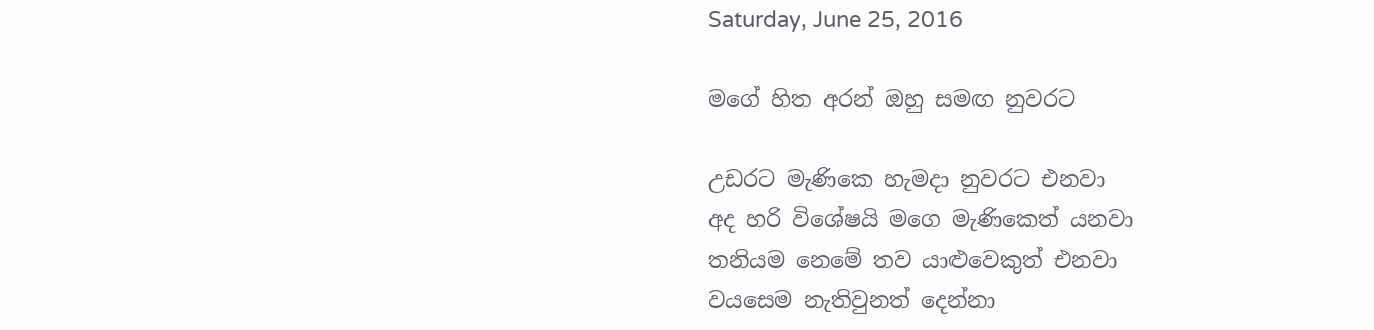Saturday, June 25, 2016

මගේ හිත අරන් ඔහු සමඟ නුවරට

උඩරට මැණිකෙ හැමදා නුවරට එනවා
අද හරි විශේෂයි මගෙ මැණිකෙත් යනවා
තනියම නෙමේ තව යාළුවෙකුත් එනවා
වයසෙම නැතිවුනත් දෙන්නා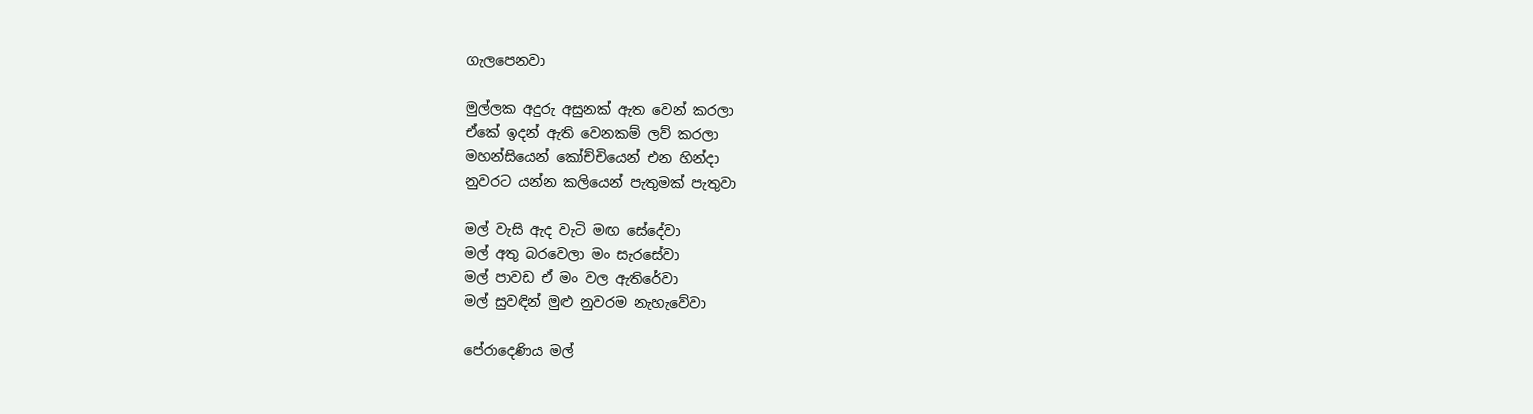ගැලපෙනවා

මුල්ලක අදුරු අසුනක් ඇත වෙන් කරලා
ඒකේ ඉදන් ඇති වෙනකම් ලව් කරලා
මහන්සියෙන් කෝච්චියෙන් එන හින්දා
නුවරට යන්න කලියෙන් පැතුමක් පැතුවා

මල් වැසි ඇද වැටි මඟ සේදේවා
මල් අතු බරවෙලා මං සැරසේවා
මල් පාවඩ ඒ මං වල ඇතිරේවා
මල් සුවඳින් මුළු නුවරම නැහැවේවා

පේරාදෙණිය මල්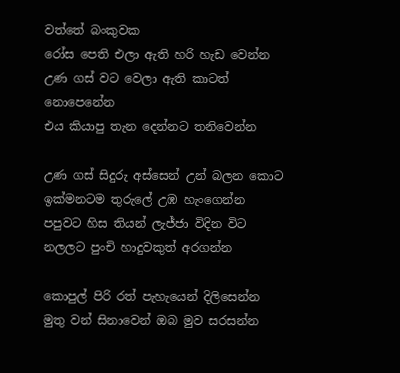වත්තේ බංකුවක
රෝස පෙති එලා ඇති හරි හැඩ වෙන්න
උණ ගස් වට වෙලා ඇති කාටත් නොපෙනේන
එය කියාපු තැන දෙන්නට තනිවෙන්න

උණ ගස් සිදුරු අස්සෙන් උන් බලන කොට
ඉක්මනටම තුරුලේ උඹ හැංගෙන්න
පපුවට හිස තියන් ලැජ්ජා විදින විට
නලලට පුංචි හාදුවකුත් අරගන්න

කොපුල් පිරි රත් පැහැයෙන් දිලිසෙන්න
මුතු වන් සිනාවෙන් ඔබ මුව සරසන්න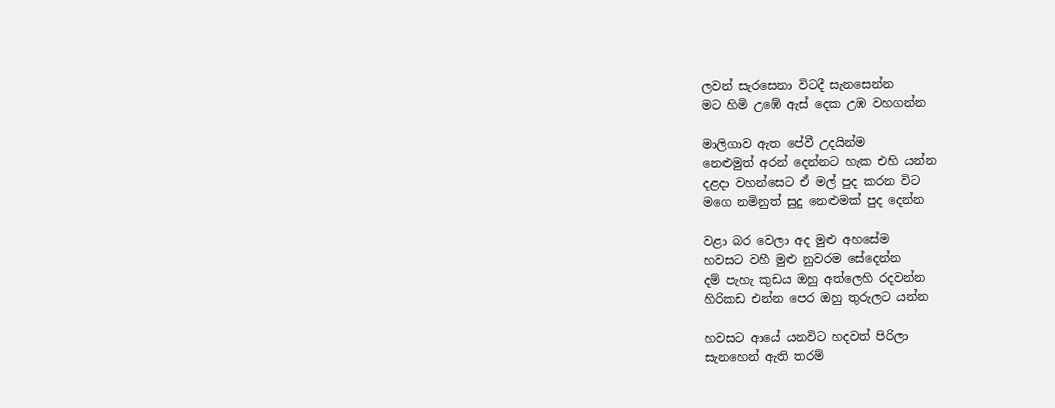ලවන් සැරසෙනා විටදී සැනසෙන්න
මට හිමි උඹේ ඇස් දෙක උඹ වහගන්න

මාලිගාව ඇත පේවී උදයින්ම
නෙළුමුත් අරන් දෙන්නට හැක එහි යන්න
දළදා වහන්සෙට ඒ මල් පුද කරන විට
මගෙ නමිනුත් සුදු නෙළුමක් පුද දෙන්න

වළා බර වෙලා අද මුළු අහසේම
හවසට වහී මුළු නුවරම සේදෙන්න
දම් පැහැ කුඩය ඔහු අත්ලෙහි රදවන්න
හිරිකඩ එන්න පෙර ඔහු තුරුලට යන්න

හවසට ආයේ යනවිට හදවත් පිරිලා
සැනහෙන් ඇති තරම්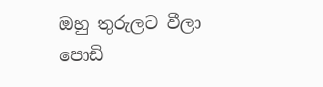ඔහු තුරුලට වීලා
පොඩි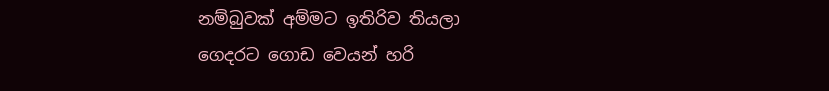නම්බුවක් අම්මට ඉතිරිව තියලා
ගෙදරට ගොඩ වෙයන් හරි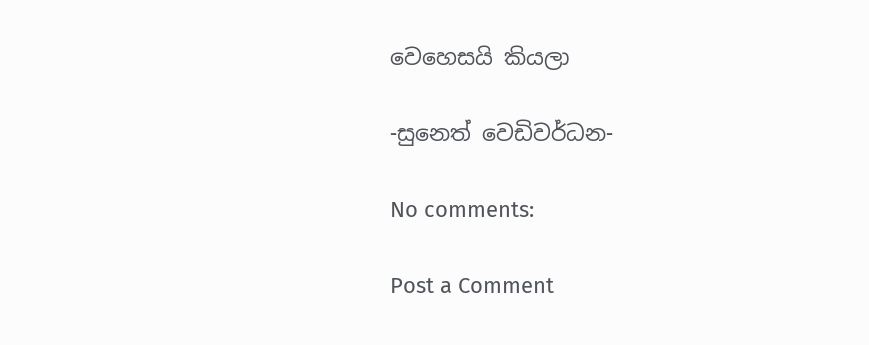වෙහෙසයි කියලා

-සුනෙත් වෙඩිවර්ධන-

No comments:

Post a Comment